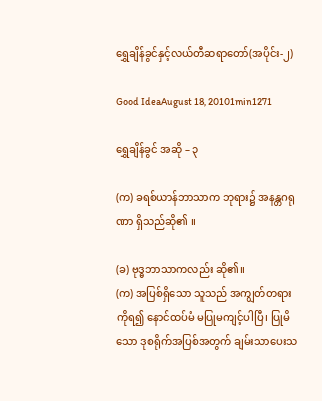ရွှေချိန်ခွင်နှင့်လယ်တီဆရာတော်(အပိုင်း-၂)

Good IdeaAugust 18, 20101min1271

ရွှေချိန်ခွင် အဆို – ၃

(က) ခရစ်ယာန်ဘာသာက ဘုရား၌ အနန္တဂရုဏာ ရှိသည်ဆို၏ ။

(ခ) ဗုဒ္ဓဘာသာကလည်း ဆို၏။
(က) အပြစ်ရှိသော သူသည် အကျွတ်တရားကိုရ၍ နောင်ထပ်မံ မပြုမကျင့်ပါပြီ၊ ပြုမိသော ဒုစရိုက်အပြစ်အတွက် ချမ်းသာပေးသ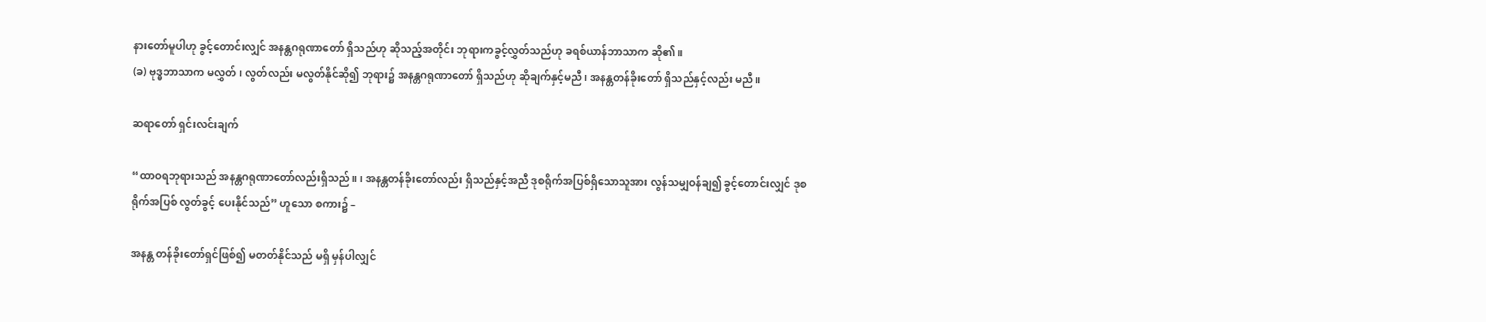နားတော်မူပါဟု ခွင့်တောင်းလျှင် အနန္တဂရုဏာတော် ရှိသည်ဟု ဆိုသည့်အတိုင်း ဘုရားကခွင့်လွှတ်သည်ဟု ခရစ်ယာန်ဘာသာက ဆို၏။
(ခ) ဗုဒ္ဓဘာသာက မလွှတ်၊ လွတ်လည်း မလွတ်နိုင်ဆို၍ ဘုရား၌ အနန္တဂရုဏာတော် ရှိသည်ဟု ဆိုချက်နှင့်မညီ၊ အနန္တတန်ခိုးတော် ရှိသည်နှင့်လည်း မညီ။

ဆရာတော် ရှင်းလင်းချက်

“ထာဝရဘုရားသည် အနန္တဂရုဏာတော်လည်းရှိသည်။ ၊ အနန္တတန်ခိုးတော်လည်း ရှိသည်နှင့်အညီ ဒုစရိုက်အပြစ်ရှိသောသူအား လွန်သမျှဝန်ချ၍ ခွင့်တောင်းလျှင် ဒုစရိုက်အပြစ် လွတ်ခွင့် ပေးနိုင်သည်” ဟူသော စကား၌ –

အနန္တ တန်ခိုးတော်ရှင်ဖြစ်၍ မတတ်နိုင်သည် မရှိ မှန်ပါလျှင်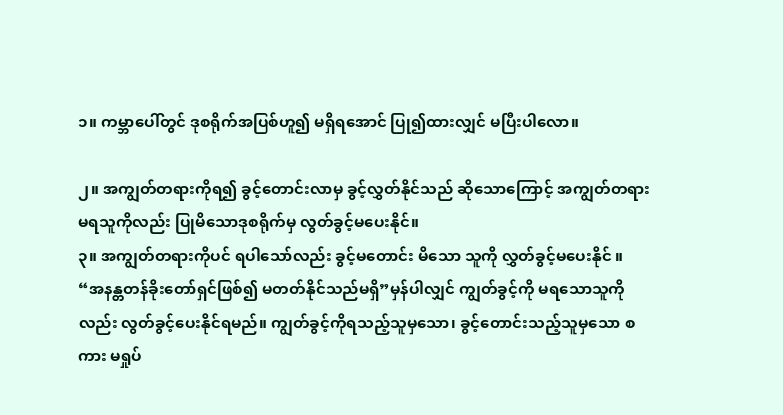၁။ ကမ္ဘာပေါ်တွင် ဒုစရိုက်အပြစ်ဟူ၍ မရှိရအောင် ပြု၍ထားလျှင် မပြီးပါလော။

၂။ အကျွတ်တရားကိုရ၍ ခွင့်တောင်းလာမှ ခွင့်လွှတ်နိုင်သည် ဆိုသောကြောင့် အကျွတ်တရား မရသူကိုလည်း ပြုမိသောဒုစရိုက်မှ လွတ်ခွင့်မပေးနိုင်။
၃။ အကျွတ်တရားကိုပင် ရပါသော်လည်း ခွင့်မတောင်း မိသော သူကို လွှတ်ခွင့်မပေးနိုင် ။
“အနန္တတန်ခိုးတော်ရှင်ဖြစ်၍ မတတ်နိုင်သည်မရှိ”မှန်ပါလျှင် ကျွတ်ခွင့်ကို မရသောသူကိုလည်း လွတ်ခွင့်ပေးနိုင်ရမည်။ ကျွတ်ခွင့်ကိုရသည့်သူမှသော၊ ခွင့်တောင်းသည့်သူမှသော စကား မရှုပ်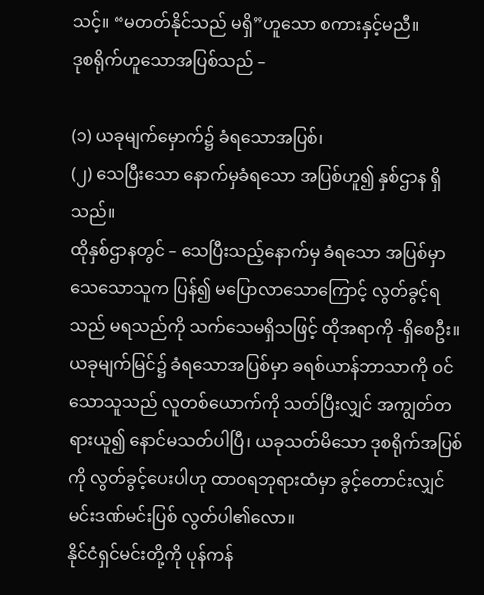သင့်။ “မတတ်နိုင်သည် မရှိ”ဟူသော စကားနှင့်မညီ။
ဒုစရိုက်ဟူသောအပြစ်သည် –

(၁) ယခုမျက်မှောက်၌ ခံရသောအပြစ်၊
(၂) သေပြီးသော နောက်မှခံရသော အပြစ်ဟူ၍ နှစ်ဌာန ရှိသည်။
ထိုနှစ်ဌာနတွင် – သေပြီးသည့်နောက်မှ ခံရသော အပြစ်မှာ သေသောသူက ပြန်၍ မပြောလာသောကြောင့် လွတ်ခွင့်ရသည် မရသည်ကို သက်သေမရှိသဖြင့် ထိုအရာကို -ရှိစေဦး။ ယခုမျက်မြင်၌ ခံရသောအပြစ်မှာ ခရစ်ယာန်ဘာသာကို ဝင်သောသူသည် လူတစ်ယောက်ကို သတ်ပြီးလျှင် အကျွတ်တရားယူ၍ နောင်မသတ်ပါပြီ၊ ယခုသတ်မိသော ဒုစရိုက်အပြစ်ကို လွတ်ခွင့်ပေးပါဟု ထာဝရဘုရားထံမှာ ခွင့်တောင်းလျှင် မင်းဒဏ်မင်းပြစ် လွတ်ပါ၏လော။
နိုင်ငံရှင်မင်းတို့ကို ပုန်ကန်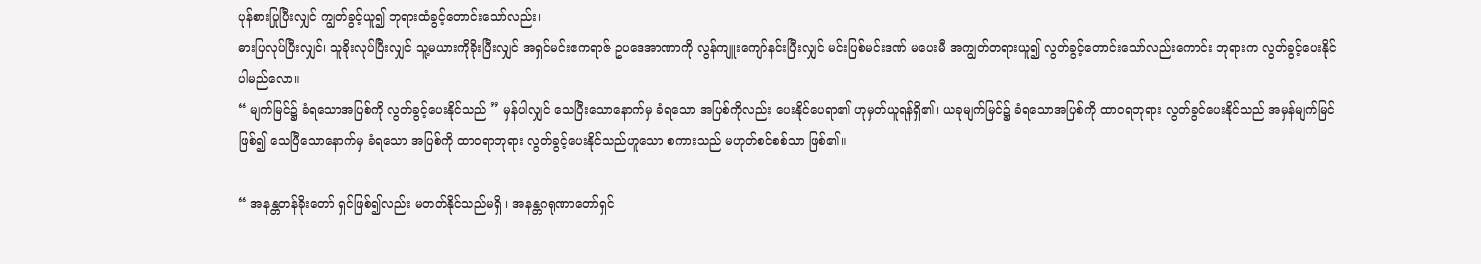ပုန်စားပြုပြီးလျှင် ကျွတ်ခွင့်ယူ၍ ဘုရားထံခွင့်တောင်းသော်လည်း၊
ဓားပြလုပ်ပြီးလျှင်၊ သူခိုးလုပ်ပြီးလျှင် သူ့မယားကိုခိုးပြီးလျှင် အရှင်မင်းဧကရာဇ် ဥပဒေအာဏာကို လွန်ကျူးကျော်နင်းပြီးလျှင် မင်းပြစ်မင်းဒဏ် မပေးမီ အကျွတ်တရားယူ၍ လွတ်ခွင့်တောင်းသော်လည်းကောင်း ဘုရားက လွတ်ခွင့်ပေးနိုင်ပါမည်လော။
“ မျက်မြင်၌ ခံရသောအပြစ်ကို လွတ်ခွင့်ပေးနိုင်သည် ” မှန်ပါလျှင် သေပြီးသောနောက်မှ ခံရသော အပြစ်ကိုလည်း ပေးနိုင်ပေရာ၏ ဟုမှတ်ယူရန်ရှိ၏၊ ယခုမျက်မြင်၌ ခံရသောအပြစ်ကို ထာဝရဘုရား လွတ်ခွင်ပေးနိုင်သည် အမှန်မျက်မြင်ဖြစ်၍ သေပြီသောနောက်မှ ခံရသော အပြစ်ကို ထာဝရာဘုရား လွတ်ခွင့်ပေးနိုင်သည်ဟူသော စကားသည် မဟုတ်စင်စစ်သာ ဖြစ်၏။

“ အနန္တတန်ခိုးတော် ရှင်ဖြစ်၍လည်း မတတ်နိုင်သည်မရှိ ၊ အနန္တဂရုဏာတော်ရှင်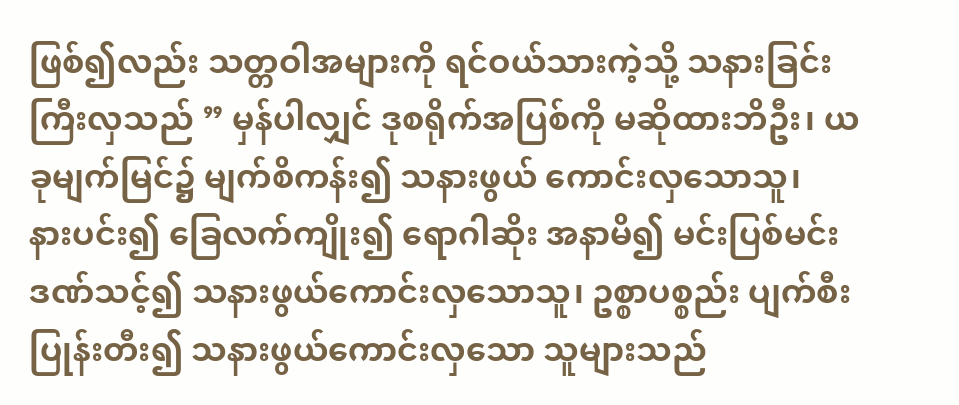ဖြစ်၍လည်း သတ္တဝါအများကို ရင်ဝယ်သားကဲ့သို့ သနားခြင်းကြီးလှသည် ” မှန်ပါလျှင် ဒုစရိုက်အပြစ်ကို မဆိုထားဘိဦး၊ ယခုမျက်မြင်၌ မျက်စိကန်း၍ သနားဖွယ် ကောင်းလှသောသူ၊
နားပင်း၍ ခြေလက်ကျိုး၍ ရောဂါဆိုး အနာမိ၍ မင်းပြစ်မင်းဒဏ်သင့်၍ သနားဖွယ်ကောင်းလှသောသူ၊ ဥစ္စာပစ္စည်း ပျက်စီးပြုန်းတီး၍ သနားဖွယ်ကောင်းလှသော သူများသည်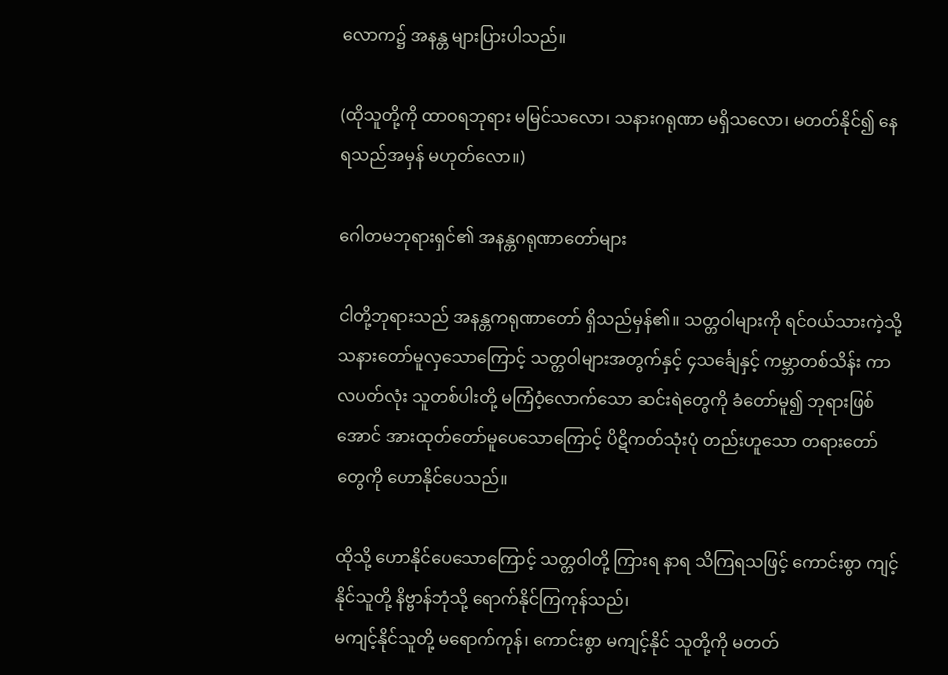လောက၌ အနန္တ များပြားပါသည်။

(ထိုသူတို့ကို ထာဝရဘုရား မမြင်သလော၊ သနားဂရုဏာ မရှိသလော၊ မတတ်နိုင်၍ နေရသည်အမှန် မဟုတ်လော။)

ဂေါတမဘုရားရှင်၏ အနန္တဂရုဏာတော်များ

ငါတို့ဘုရားသည် အနန္တကရုဏာတော် ရှိသည်မှန်၏။ သတ္တဝါများကို ရင်ဝယ်သားကဲ့သို့ သနားတော်မူလှသောကြောင့် သတ္တဝါများအတွက်နှင့် ၄သင်္ချေနှင့် ကမ္ဘာတစ်သိန်း ကာလပတ်လုံး သူတစ်ပါးတို့ မကြံဝံ့လောက်သော ဆင်းရဲတွေကို ခံတော်မူ၍ ဘုရားဖြစ်အောင် အားထုတ်တော်မူပေသောကြောင့် ပိဋိကတ်သုံးပုံ တည်းဟူသော တရားတော်တွေကို ဟောနိုင်ပေသည်။

ထိုသို့ ဟောနိုင်ပေသောကြောင့် သတ္တဝါတို့ ကြားရ နာရ သိကြရသဖြင့် ကောင်းစွာ ကျင့်နိုင်သူတို့ နိဗ္ဗာန်ဘုံသို့ ရောက်နိုင်ကြကုန်သည်၊
မကျင့်နိုင်သူတို့ မရောက်ကုန်၊ ကောင်းစွာ မကျင့်နိုင် သူတို့ကို မတတ်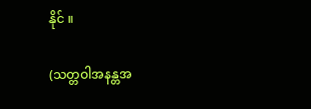နိုင် ။

(သတ္တဝါအနန္တအ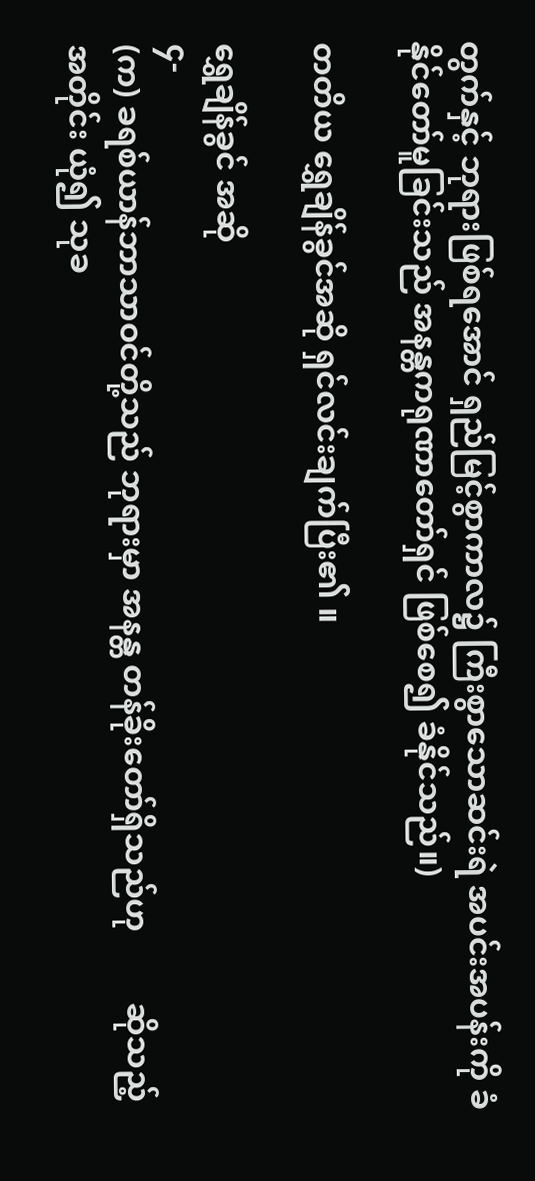တွက်နှင့် ဘုရားဖြစ်ရအောင် ရှည်မြင့်စွာကာလ၌ ကြီးစွာသောဆင်းရဲ အပင်းအပန်းကို ခံနိုင်တော်မူခြင်းသည် အနန္တကရုဏာတော်ရှင် ဖြစ်စေ၍ ခံနိုင်သည်။)

တတိယ ရွှေချိန်ခွင်အဆို ရှင်လင်းချက်ပြီး၏ ။

ရွှေချိန်ခွင် အဆို
၄-
(က) ခရစ်ယာန်ဘာသာဝင်တို့သည် ဘုရားမှာ အနန္တ တန်ခိုးတော်ရှိသည်ဟု         ဆိုသည့်အတိုင်း ယုံ၍ သုခ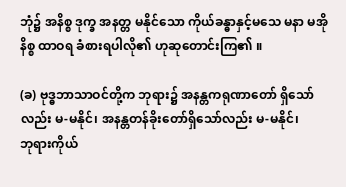ဘုံ၌ အနိစ္စ ဒုက္ခ အနတ္တ မနိုင်သော ကိုယ်ခန္ဓာနှင့်မသေ မနာ မအို နိစ္စ ထာဝရ ခံစားရပါလို၏ ဟုဆုတောင်းကြ၏ ။

(ခ) ဗုဒ္ဓဘာသာဝင်တို့က ဘုရား၌ အနန္တကရုဏာတော် ရှိသော်လည်း မ-မနိုင်၊ အနန္တတန်ခိုးတော်ရှိသော်လည်း မ-မနိုင်၊
ဘုရားကိုယ်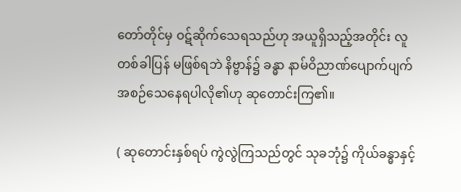တော်တိုင်မှ ဝဋ်ဆိုက်သေရသည်ဟု အယူရှိသည့်အတိုင်း လူတစ်ခါပြန် မဖြစ်ရဘဲ နိဗ္ဗာန်၌ ခန္ဓာ နာမ်ဝိညာဏ်ပျောက်ပျက် အစဉ်သေနေရပါလို၏ဟု ဆုတောင်းကြ၏။

( ဆုတောင်းနှစ်ရပ် ကွဲလွဲကြသည်တွင် သုခဘုံ၌ ကိုယ်ခန္ဓာနှင့်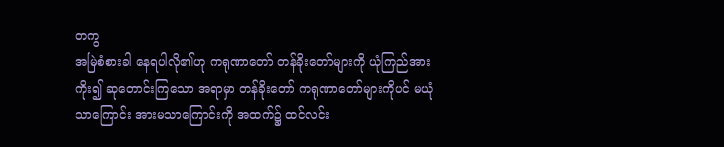တကွ
အမြဲစံစားခါ နေရပါလို၏ဟု ကရုဏာတော် တန်ခိုးတော်များကို ယုံကြည်အားကိုး၍ ဆုတောင်းကြသော အရာမှာ တန်ခိုးတော် ကရုဏာတော်များကိုပင် မယုံသာကြောင်း အားမသာကြောင်းကို အထက်၌ ထင်လင်း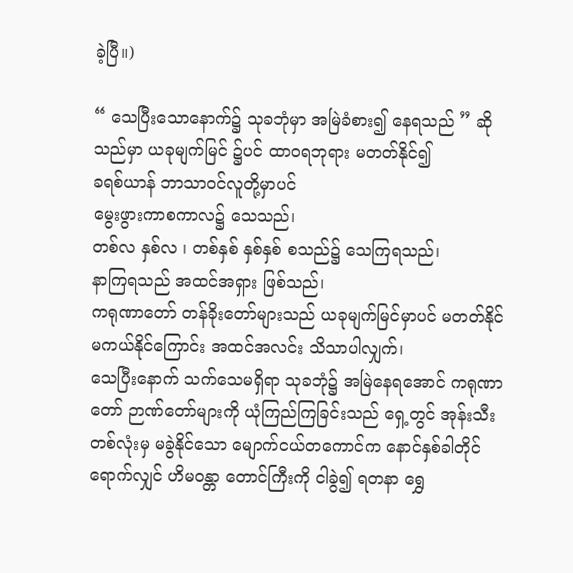ခဲ့ပြီ။)

“ သေပြီးသောနောက်၌ သုခဘုံမှာ အမြဲခံစား၍ နေရသည် ” ဆိုသည်မှာ ယခုမျက်မြင် ၌ပင် ထာဝရဘုရား မတတ်နိုင်၍
ခရစ်ယာန် ဘာသာဝင်လူတို့မှာပင်
မွေးဖွားကာစကာလ၌ သေသည်၊
တစ်လ နှစ်လ ၊ တစ်နှစ် နှစ်နှစ် စသည်၌ သေကြရသည်၊
နာကြရသည် အထင်အရှား ဖြစ်သည်၊
ကရုဏာတော် တန်ခိုးတော်များသည် ယခုမျက်မြင်မှာပင် မတတ်နိုင် မကယ်နိုင်ကြောင်း အထင်အလင်း သိသာပါလျှက်၊
သေပြီးနောက် သက်သေမရှိရာ သုခဘုံ၌ အမြဲနေရအောင် ကရုဏာတော် ဉာဏ်တော်များကို ယုံကြည်ကြခြင်းသည် ရှေ့တွင် အုန်းသီးတစ်လုံးမှ မခွဲနိုင်သော မျောက်ငယ်တကောင်က နောင်နှစ်ခါတိုင်ရောက်လျှင် ဟိမဝန္တာ တောင်ကြီးကို ငါခွဲ၍ ရတနာ ရွှေ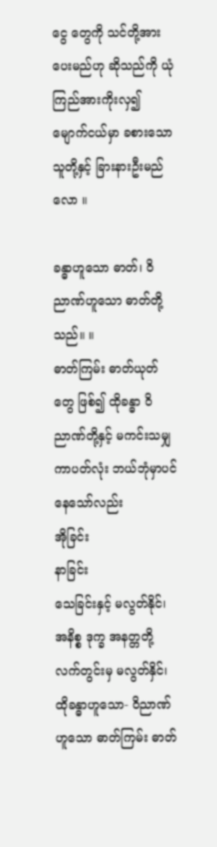ငွေ တွေကို သင်တို့အား ပေးမည်ဟု ဆိုသည်ကို ယုံကြည်အားကိုးလှ၍ မျောက်ငယ်မှာ ခစားသောသူတို့နှင့် ခြားနားဦးမည်လော ။

ခန္ဓာဟူသော ဓာတ်၊ ဝိညာဏ်ဟူသော ဓာတ်တို့သည်။ ။
ဓာတ်ကြမ်း ဓာတ်ယုတ်တွေ ဖြစ်၍ ထိုခန္ဓာ ဝိညာဏ်တို့နှင့် မကင်းသမျှကာပတ်လုံး ဘယ်ဘုံမှာပင်နေသော်လည်း
အိုခြင်း
နာခြင်း
သေခြင်းနှင့် မလွတ်နိုင်၊
အနိစ္စ ဒုက္ခ အနတ္တတို့ လက်တွင်းမှ မလွတ်နှိင်၊
ထိုခန္ဓာဟူသော- ဝိညာဏ်ဟူသော ဓာတ်ကြမ်း ဓာတ်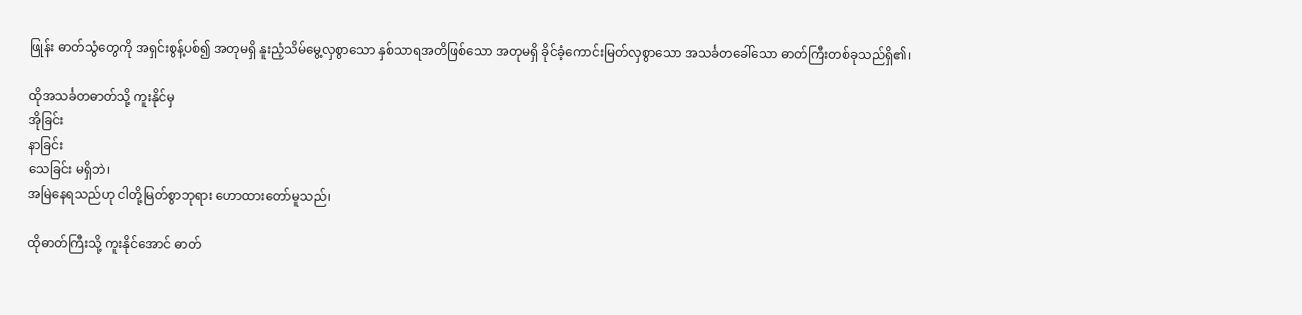ဖြုန်း ဓာတ်သွံတွေကို အရှင်းစွန့်ပစ်၍ အတုမရှိ နူးညံ့သိမ်မွေ့လှစွာသော နှစ်သာရအတိဖြစ်သော အတုမရှိ ခိုင်ခံ့ကောင်းမြတ်လှစွာသော အသင်္ခတခေါ်သော ဓာတ်ကြီးတစ်ခုသည်ရှိ၏၊

ထိုအသင်္ခတဓာတ်သို့ ကူးနိုင်မှ
အိုခြင်း
နာခြင်း
သေခြင်း မရှိဘဲ၊
အမြဲနေရသည်ဟု ငါတို့မြတ်စွာဘုရား ဟောထားတော်မူသည်၊

ထိုဓာတ်ကြီးသို့ ကူးနိုင်အောင် ဓာတ်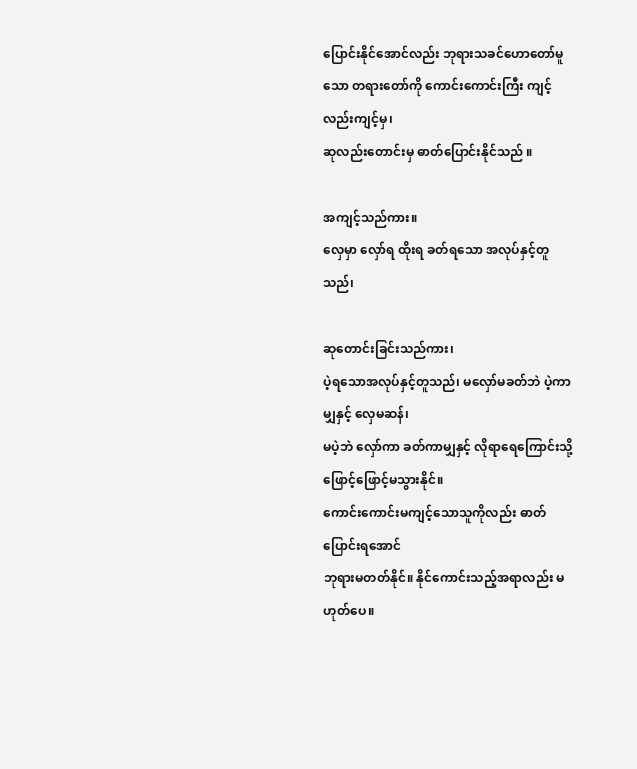ပြောင်းနိုင်အောင်လည်း ဘုရားသခင်ဟောတော်မူသော တရားတော်ကို ကောင်းကောင်းကြီး ကျင့်လည်းကျင့်မှ၊
ဆုလည်းတောင်းမှ ဓာတ်ပြောင်းနိုင်သည် ။

အကျင့်သည်ကား။
လှေမှာ လှော်ရ ထိုးရ ခတ်ရသော အလုပ်နှင့်တူသည်၊

ဆုတောင်းခြင်းသည်ကား၊
ပဲ့ရသောအလုပ်နှင့်တူသည်၊ မလှော်မခတ်ဘဲ ပဲ့ကာမျှနှင့် လှေမဆန်၊
မပဲ့ဘဲ လှော်ကာ ခတ်ကာမျှနှင့် လိုရာရေကြောင်းသို့ ဖြောင့်ဖြောင့်မသွားနိုင်။
ကောင်းကောင်းမကျင့်သောသူကိုလည်း ဓာတ်ပြောင်းရအောင်
ဘုရားမတတ်နိုင်။ နိုင်ကောင်းသည့်အရာလည်း မဟုတ်ပေ။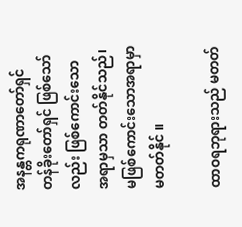အနန္တကရုဏာတော်ရှင် တန်ခိုးတော်ရှင် ဖြစ်သော်လည်း ဖြစ်ကောင်းသော အရာမှသာ တတ်နိုင်သည်၊
မဖြစ်ကောင်းသောအရာမှာ မတတ်နိုင် ။

ထာဝရဘုရားသည် မတတ်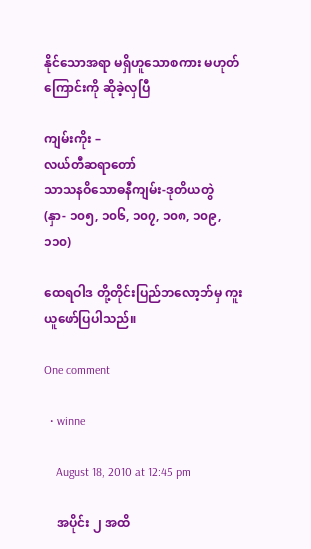နိုင်သောအရာ မရှိဟူသောစကား မဟုတ်ကြောင်းကို ဆိုခဲ့လှပြီ

ကျမ်းကိုး –
လယ်တီဆရာတော်
သာသနဝိသောဓနီကျမ်း-ဒုတိယတွဲ
(နှာ- ၁၀၅, ၁၀၆, ၁၀၇, ၁၀၈, ၁၀၉, ၁၁၀)

ထေရဝါဒ တို့တိုင်းပြည်ဘလော့ဘ်မှ ကူးယူဖော်ပြပါသည်။

One comment

  • winne

    August 18, 2010 at 12:45 pm

    အပိုင်း ၂ အထိ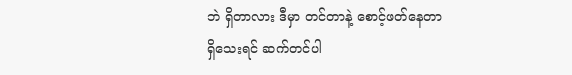ဘဲ ရှိတာလား ဒီမှာ တင်တာနဲ့ စောင့်ဖတ်နေတာ ရှိသေးရင် ဆက်တင်ပါ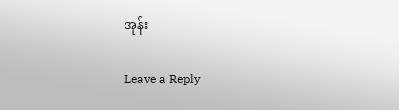အုန်း

Leave a Reply